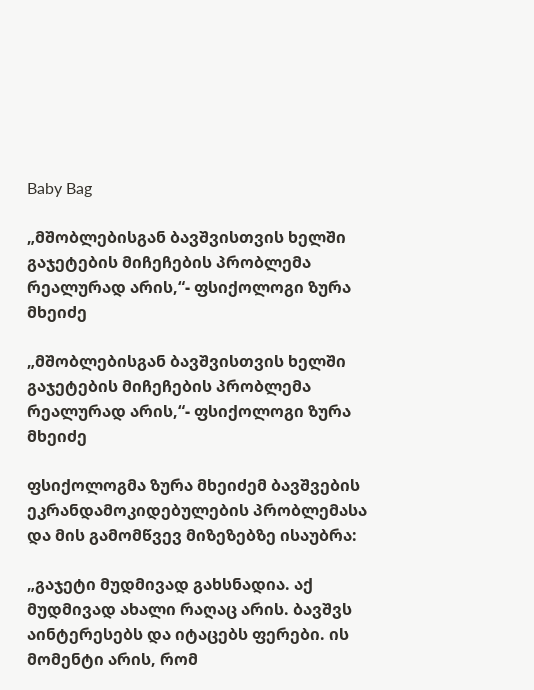Baby Bag

„მშობლებისგან ბავშვისთვის ხელში გაჯეტების მიჩეჩების პრობლემა რეალურად არის,“- ფსიქოლოგი ზურა მხეიძე

„მშობლებისგან ბავშვისთვის ხელში გაჯეტების მიჩეჩების პრობლემა რეალურად არის,“- ფსიქოლოგი ზურა მხეიძე

ფსიქოლოგმა ზურა მხეიძემ ბავშვების ეკრანდამოკიდებულების პრობლემასა და მის გამომწვევ მიზეზებზე ისაუბრა:

„გაჯეტი მუდმივად გახსნადია. აქ მუდმივად ახალი რაღაც არის. ბავშვს აინტერესებს და იტაცებს ფერები. ის მომენტი არის, რომ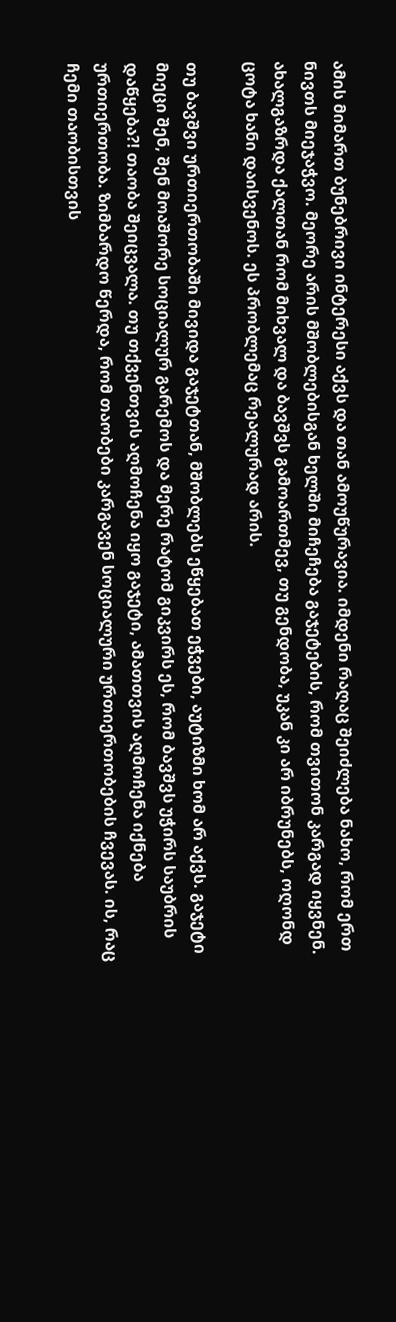ამის მიმართ ბუნებრივი ინტერესი აქვს და თან ამოუწურავია. იმდენი რაღაც შეიძლება ნახო, რომ ერთ ნივთს მიეჯაჭვო. მეორე არის მშობლებისგან ხელში მიჩეჩება გაჯეტების, რომ თვითონ კარგად იყვნენ. ახალგაზრდა ქალთან რომ მიხვალ და ბავშვს გამოართმევ, თუ გენდობა, უკან კი არ იბრუნებს, ოღონდ ცოტა ხანი დაისვენოს. ეს პრობლემაც რეალურად არის.

თუ ბავშვი ურთიერთობაში მივიდა გაჯეტთან, მშობლებს ეწყებათ ეჭვები, აუტიზმი ხომ არ აქვს. გაჯეტი მიეცი შენ, შენ მოაშორე სოციალურ გარემოს და მერე რატომ გიკვირს ეს, რომ ბავშვს უჭირს საუბრის დაწყება?! თაობა შეიცვალა. თუ თქვენთვის აღმოჩენა იყო გაჯეტი, ამათთვის აღმოჩენა იქნება ურთიერთობა. ზიმბარდო წერდა, რომ თაობები კარგავენ სოციალური ურთიერთობების ჩვევას. ის, რაც ჩემი თაობისთვის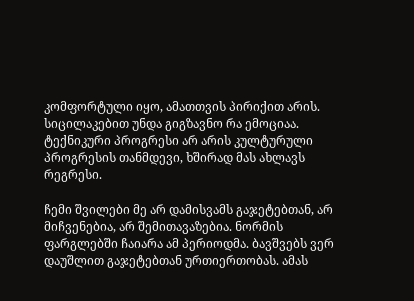კომფორტული იყო, ამათთვის პირიქით არის. სიცილაკებით უნდა გიგზავნო რა ემოციაა. ტექნიკური პროგრესი არ არის კულტურული პროგრესის თანმდევი, ხშირად მას ახლავს რეგრესი.

ჩემი შვილები მე არ დამისვამს გაჯეტებთან, არ მიჩვენებია, არ შემითავაზებია. ნორმის ფარგლებში ჩაიარა ამ პერიოდმა. ბავშვებს ვერ დაუშლით გაჯეტებთან ურთიერთობას. ამას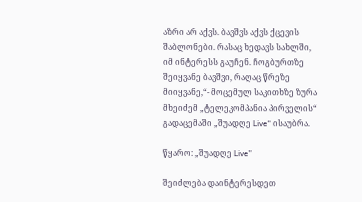აზრი არ აქვს. ბავშვს აქვს ქცევის შაბლონები. რასაც ხედავს სახლში, იმ ინტერესს გაუჩენ. ჩოგბურთზე შეიყვანე ბავშვი, რაღაც წრეზე მიიყვანე,“- მოცემულ საკითხზე ზურა მხეიძემ „ტელეკომპანია პირველის“ გადაცემაში „შუადღე Live“ ისაუბრა.

წყარო: „შუადღე Live”

შეიძლება დაინტერესდეთ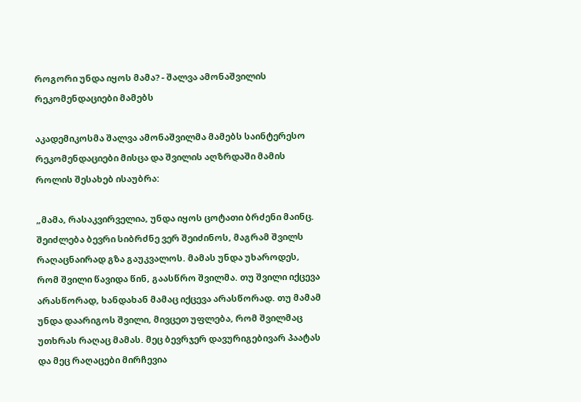როგორი უნდა იყოს მამა? - შალვა ამონაშვილის რეკომენდაციები მამებს

აკადემიკოსმა შალვა ამონაშვილმა მამებს საინტერესო რეკომენდაციები მისცა და შვილის აღზრდაში მამის როლის შესახებ ისაუბრა:

„მამა, რასაკვირველია, უნდა იყოს ცოტათი ბრძენი მაინც. შეიძლება ბევრი სიბრძნე ვერ შეიძინოს, მაგრამ შვილს რაღაცნაირად გზა გაუკვალოს. მამას უნდა უხაროდეს, რომ შვილი წავიდა წინ, გაასწრო შვილმა. თუ შვილი იქცევა არასწორად, ხანდახან მამაც იქცევა არასწორად. თუ მამამ უნდა დაარიგოს შვილი, მივცეთ უფლება, რომ შვილმაც უთხრას რაღაც მამას. მეც ბევრჯერ დავურიგებივარ პაატას და მეც რაღაცები მირჩევია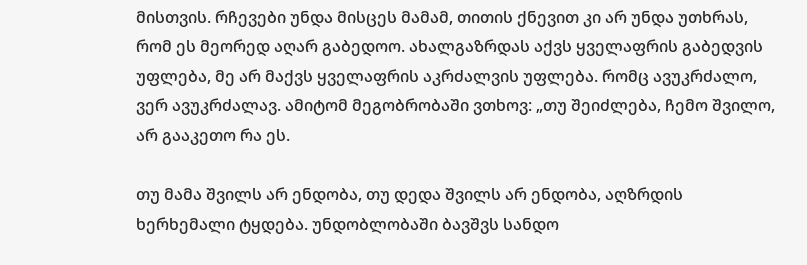მისთვის. რჩევები უნდა მისცეს მამამ, თითის ქნევით კი არ უნდა უთხრას, რომ ეს მეორედ აღარ გაბედოო. ახალგაზრდას აქვს ყველაფრის გაბედვის უფლება, მე არ მაქვს ყველაფრის აკრძალვის უფლება. რომც ავუკრძალო, ვერ ავუკრძალავ. ამიტომ მეგობრობაში ვთხოვ: „თუ შეიძლება, ჩემო შვილო, არ გააკეთო რა ეს.

თუ მამა შვილს არ ენდობა, თუ დედა შვილს არ ენდობა, აღზრდის ხერხემალი ტყდება. უნდობლობაში ბავშვს სანდო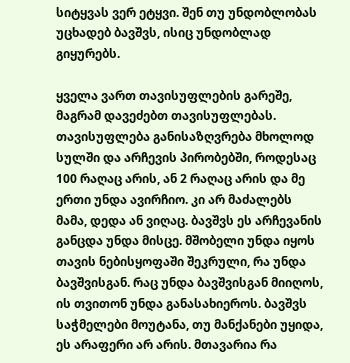სიტყვას ვერ ეტყვი. შენ თუ უნდობლობას უცხადებ ბავშვს, ისიც უნდობლად გიყურებს.

ყველა ვართ თავისუფლების გარეშე, მაგრამ დავეძებთ თავისუფლებას. თავისუფლება განისაზღვრება მხოლოდ სულში და არჩევის პირობებში, როდესაც 100 რაღაც არის, ან 2 რაღაც არის და მე ერთი უნდა ავირჩიო. კი არ მაძალებს მამა, დედა ან ვიღაც. ბავშვს ეს არჩევანის განცდა უნდა მისცე. მშობელი უნდა იყოს თავის ნებისყოფაში შეკრული, რა უნდა ბავშვისგან. რაც უნდა ბავშვისგან მიიღოს, ის თვითონ უნდა განასახიეროს. ბავშვს საჭმელები მოუტანა, თუ მანქანები უყიდა, ეს არაფერი არ არის. მთავარია რა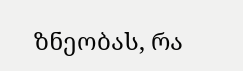ზნეობას, რა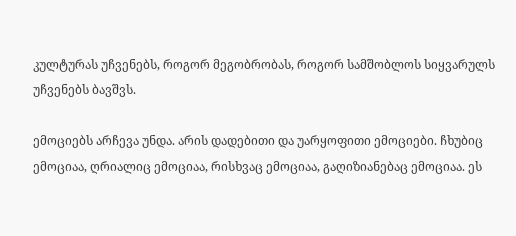კულტურას უჩვენებს, როგორ მეგობრობას, როგორ სამშობლოს სიყვარულს უჩვენებს ბავშვს.

ემოციებს არჩევა უნდა. არის დადებითი და უარყოფითი ემოციები. ჩხუბიც ემოციაა, ღრიალიც ემოციაა, რისხვაც ემოციაა, გაღიზიანებაც ემოციაა. ეს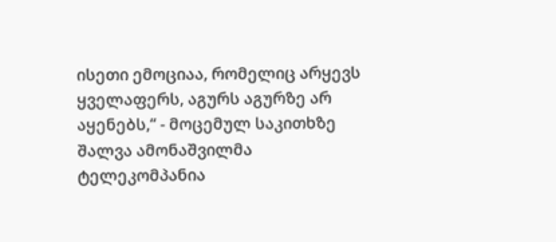ისეთი ემოციაა, რომელიც არყევს ყველაფერს, აგურს აგურზე არ აყენებს,“ - მოცემულ საკითხზე შალვა ამონაშვილმა ტელეკომპანია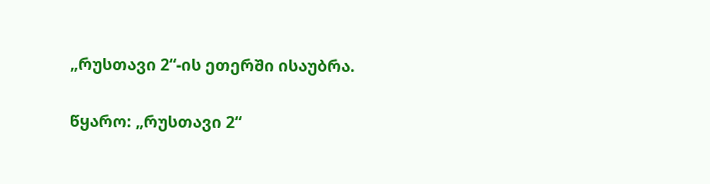„რუსთავი 2“-ის ეთერში ისაუბრა.

წყარო: „რუსთავი 2“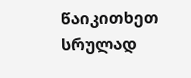წაიკითხეთ სრულად